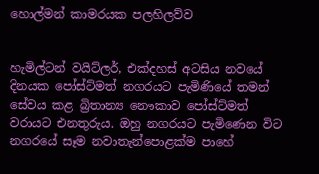හොල්මන් කාමරයක පලහිලව්ව


හැමිල්ටන් වයිට්ලර්, එක්දහස් අටසිය නවයේ දිනයක පෝස්ට්මත් නගරයට පැමිණියේ තමන් සේවය කළ බ්‍රිතාන්‍ය නෞකාව පෝස්ට්මත් වරායට එනතුරුය. ඔහු නගරයට පැමිණෙන විට නගරයේ සෑම නවාතැන්පොළක්ම පාහේ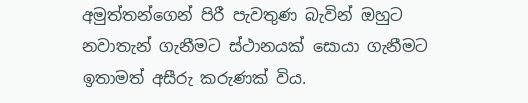අමුත්තන්ගෙන් පිරී පැවතුණ බැවින් ඔහුට නවාතැන් ගැනීමට ස්ථානයක් සොයා ගැනීමට ඉතාමත් අසීරු කරුණක් විය.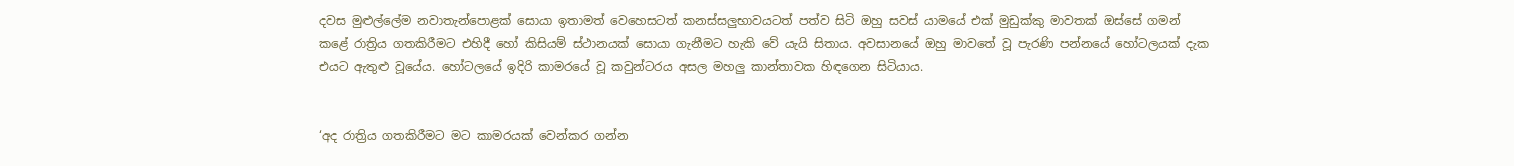දවස මුළුල්ලේම නවාතැන්පොළක් සොයා ඉතාමත් වෙහෙසටත් කනස්සලුභාවයටත් පත්ව සිටි ඔහු සවස් යාමයේ එක් මුඩුක්කු මාවතක් ඔස්සේ ගමන් කළේ රාත්‍රිය ගතකිරීමට එහිදී හෝ කිසියම් ස්ථානයක් සොයා ගැනීමට හැකි වේ යැයි සිතාය. අවසානයේ ඔහු මාවතේ වූ පැරණි පන්නයේ හෝටලයක් දැක එයට ඇතුළු වූයේය. හෝටලයේ ඉදිරි කාමරයේ වූ කවුන්ටරය අසල මහලු කාන්තාවක හිඳගෙන සිටියාය.


‘අද රාත්‍රිය ගතකිරීමට මට කාමරයක් වෙන්කර ගන්න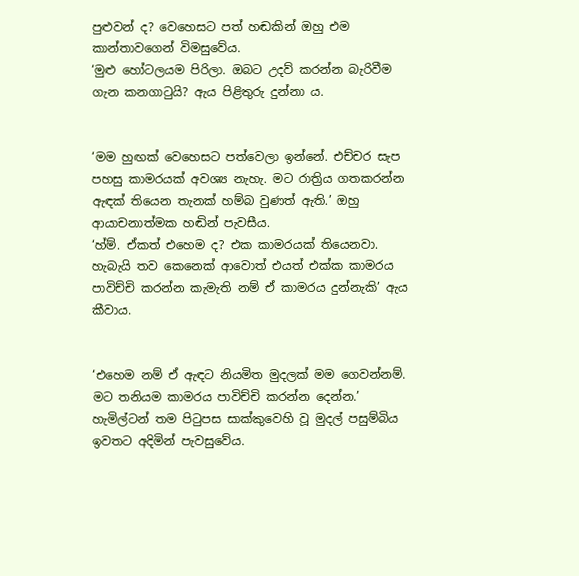පුළුවන් ද? වෙහෙසට පත් හඬකින් ඔහු එම කාන්තාවගෙන් විමසුවේය.
‘මුළු හෝටලයම පිරිලා. ඔබට උදව් කරන්න බැරිවීම ගැන කනගාටුයි? ඇය පිළිතුරු දුන්නා ය.


‘මම හුඟක් වෙහෙසට පත්වෙලා ඉන්නේ. එච්චර සැප පහසු කාමරයක් අවශ්‍ය නැහැ. මට රාත්‍රිය ගතකරන්න ඇඳක් තියෙන තැනක් හම්බ වුණත් ඇති.’ ඔහු ආයාචනාත්මක හඬින් පැවසීය.
‘හ්ම්. ඒකත් එහෙම ද? එක කාමරයක් තියෙනවා. හැබැයි තව කෙනෙක් ආවොත් එයත් එක්ක කාමරය පාවිච්චි කරන්න කැමැති නම් ඒ කාමරය දුන්නැකි’ ඇය කීවාය.


‘එහෙම නම් ඒ ඇඳට නියමිත මුදලක් මම ගෙවන්නම්. මට තනියම කාමරය පාවිච්චි කරන්න දෙන්න.’ හැමිල්ටන් තම පිටුපස සාක්කුවෙහි වූ මුදල් පසුම්බිය ඉවතට අදිමින් පැවසුවේය.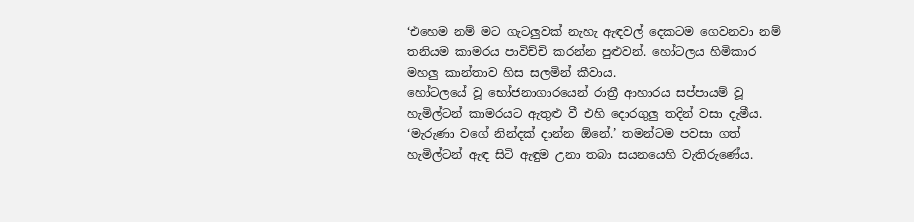‘එහෙම නම් මට ගැටලුවක් නැහැ ඇඳවල් දෙකටම ගෙවනවා නම් තනියම කාමරය පාවිච්චි කරන්න පුළුවන්. හෝටලය හිමිකාර මහලු කාන්තාව හිස සලමින් කීවාය.
හෝටලයේ වූ භෝජනාගාරයෙන් රාත්‍රී ආහාරය සප්පායම් වූ හැමිල්ටන් කාමරයට ඇතුළු වී එහි දොරගුලු තදින් වසා දැමීය.
‘මැරුණා වගේ නින්දක් ද‌ාන්න ඕනේ.’ තමන්ටම පවසා ගත් හැමිල්ටන් ඇඳ සිටි ඇඳුම උනා තබා සයනයෙහි වැතිරුණේය.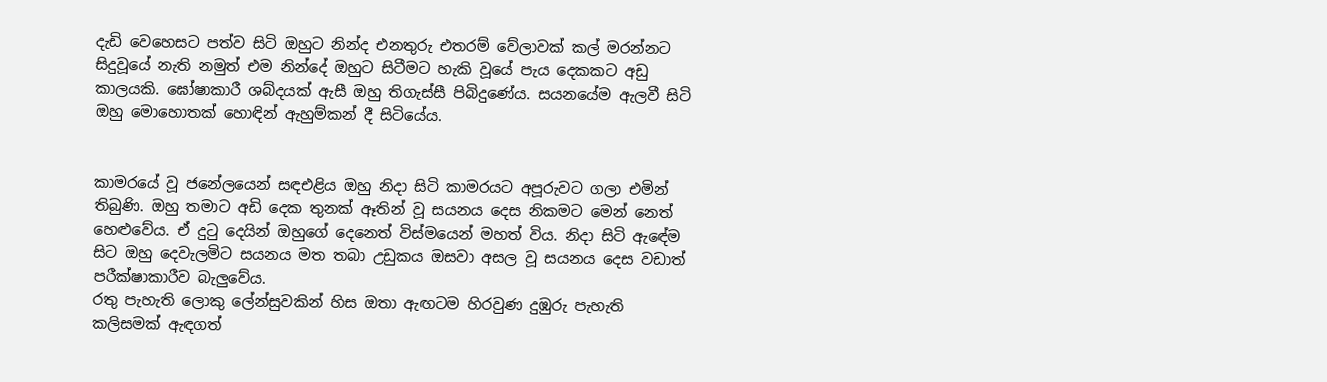දැඩි වෙහෙසට පත්ව සිටි ඔහුට නින්ද එනතුරු එතරම් වේලාවක් කල් මරන්නට සිදුවූයේ නැති නමුත් එම නින්දේ ඔහුට සිටීමට හැකි වූයේ පැය දෙකකට අඩු කාලයකි. ඝෝෂාකාරී ශබ්දයක් ඇසී ඔහු තිගැස්සී පිබිදුණේය. සයනයේම ඇලවී සිටි ඔහු මොහොතක් හොඳින් ඇහුම්කන් දී සිටියේය.


කාමරයේ වූ ජනේලයෙන් සඳඑළිය ඔහු නිද‌ා සිටි කාමරයට අපූරුවට ගලා එමින් තිබුණි. ඔහු තමාට අඩි දෙක තුනක් ඈතින් වූ සයනය දෙස නිකමට මෙන් නෙත් හෙළුවේය. ඒ දුටු දෙයින් ඔහුගේ දෙනෙත් විස්මයෙන් මහත් විය. නිද‌ා සිටි ඇඳේම සිට ඔහු දෙවැලමිට සයනය මත තබා උඩුකය ඔසවා අසල වූ සයනය දෙස වඩාත් පරීක්ෂාකාරීව බැලුවේය.
රතු පැහැති ලොකු ලේන්සුවකින් හිස ඔතා ඇඟටම හිරවුණ දුඹුරු පැහැති කලිසමක් ඇඳගත්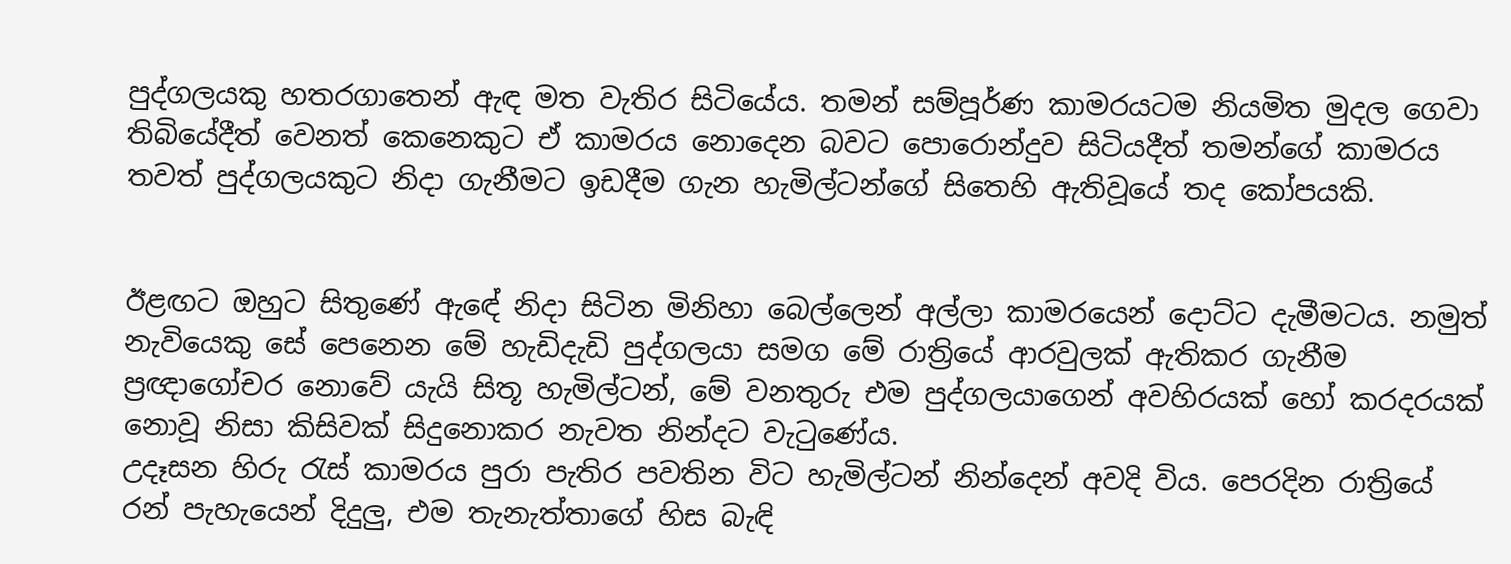පුද්ගලයකු හතරගාතෙන් ඇඳ මත වැතිර සිටියේය. තමන් සම්පූර්ණ කාමරයටම නියමිත මුදල ගෙවා තිබියේදීත් වෙනත් කෙනෙකුට ඒ කාමරය නොදෙන බවට පොරොන්දුව සිටියදීත් තමන්ගේ කාමරය තවත් පුද්ගලයකුට නිද‌ා ගැනීමට ඉඩදීම ගැන හැමිල්ටන්ගේ සිතෙහි ඇතිවූයේ තද කෝපයකි.


ඊළඟට ඔහුට සිතුණේ ඇඳේ නිද‌ා සිටින මිනිහා බෙල්ලෙන් අල්ලා කාමරයෙන් දොට්ට දැමීමටය. නමුත් නැවියෙකු සේ පෙනෙන මේ හැඩිදැඩි පුද්ගලයා සමග මේ රාත්‍රියේ ආරවුලක් ඇතිකර ගැනීම ප්‍රඥ‌ාගෝචර නොවේ යැයි සිතූ හැමිල්ටන්, මේ වනතුරු එම පුද්ගලයාගෙන් අවහිරයක් හෝ කරදරයක් නොවූ නිසා කිසිවක් සිදුනොකර නැවත නින්දට වැටුණේය.
උදෑසන හිරු රැස් කාමරය පුරා පැතිර පවතින විට හැමිල්ටන් නින්දෙන් අවදි විය. පෙරදින රාත්‍රියේ රන් පැහැයෙන් දිදුලු, එම තැනැත්තාගේ හිස බැඳි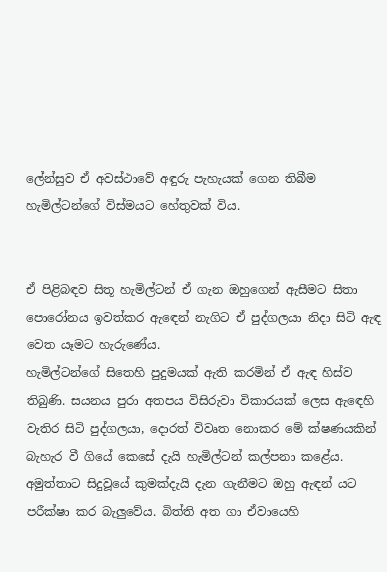ලේන්සුව ඒ අවස්ථාවේ අඳුරු පැහැයක් ගෙන තිබීම හැමිල්ටන්ගේ විස්මයට හේතුවක් විය.


ඒ පිළිබඳව සිතූ හැමිල්ටන් ඒ ගැන ඔහුගෙන් ඇසීමට සිතා පොරෝනය ඉවත්කර ඇඳෙන් නැගිට ඒ පුද්ගලයා නිද‌ා සිටි ඇඳ වෙත යෑමට හැරුණේය.
හැමිල්ටන්ගේ සිතෙහි පුදුමයක් ඇති කරමින් ඒ ඇඳ හිස්ව තිබුණි. සයනය පුරා අතපය විසිරුවා විකාරයක් ලෙස ඇඳෙහි වැතිර සිටි පුද්ගලයා, දොරත් විවෘත නොකර මේ ක්ෂණයකින් බැහැර වී ගියේ කෙසේ දැයි හැමිල්ටන් කල්පනා කළේය. අමුත්තාට සිදුවූයේ කුමක්දැයි දැන ගැනීමට ඔහු ඇඳන් යට පරීක්ෂා කර බැලුවේය. බිත්ති අත ගා ඒවායෙහි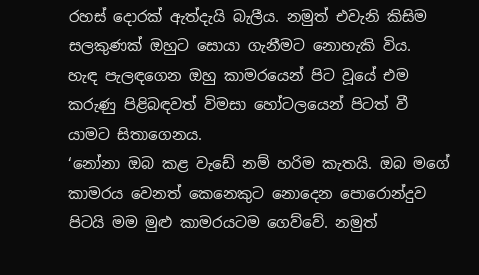රහස් දොරක් ඇත්දැයි බැලීය. නමුත් එවැනි කිසිම සලකුණක් ඔහුට සොයා ගැනීමට නොහැකි විය.
හැඳ පැලඳගෙන ඔහු කාමරයෙන් පිට වූයේ එම කරුණු පිළිබඳවත් විමසා හෝටලයෙන් පිටත් වී යාමට සිතාගෙනය.
‘නෝනා ඔබ කළ වැඩේ නම් හරිම කැතයි. ඔබ මගේ කාමරය වෙනත් කෙනෙකුට නොදෙන පොරොන්දුව පිටයි මම මුළු කාමරයටම ගෙව්වේ. නමුත්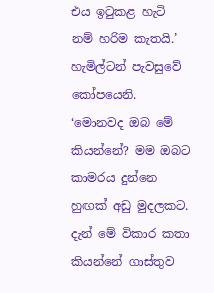එය ඉටුකළ හැටි නම් හරිම කැතයි.’ හැමිල්ටන් පැවසුවේ කෝපයෙනි.
‘මොනවද ඔබ මේ කියන්නේ? මම ඔබට කාමරය දුන්නෙ හුඟක් අඩු මුදලකට. දැන් මේ විකාර කතා කියන්නේ ගාස්තුව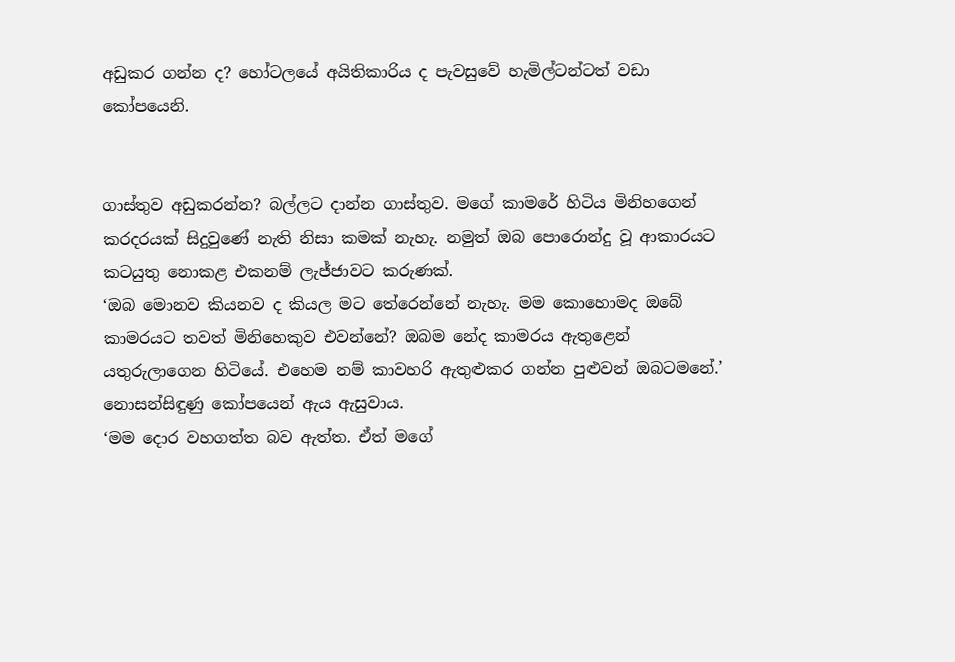අඩුකර ගන්න ද? හෝටලයේ අයිතිකාරිය ද පැවසුවේ හැමිල්ටන්ටත් වඩා කෝපයෙනි.


ගාස්තුව අඩුකරන්න? බල්ලට ද‌ාන්න ගාස්තුව. මගේ කාමරේ හිටිය මිනිහගෙන් කරදරයක් සිදුවුණේ නැති නිසා කමක් නැහැ. නමුත් ඔබ පොරොන්දු වූ ආකාරයට කටයුතු නොකළ එකනම් ලැජ්ජාවට කරුණක්.
‘ඔබ මොනව කියනව ද කියල මට තේරෙන්නේ නැහැ. මම කොහොමද ඔබේ කාමරයට තවත් මිනිහෙකුව එවන්නේ? ඔබම නේද කාමරය ඇතුළෙන් යතුරුලාගෙන හිටියේ. එහෙම නම් කාවහරි ඇතුළුකර ගන්න පුළුවන් ඔබටමනේ.’ නොසන්සිඳුණු කෝපයෙන් ඇය ඇසුවාය.
‘මම දොර වහගත්ත බව ඇත්ත. ඒත් මගේ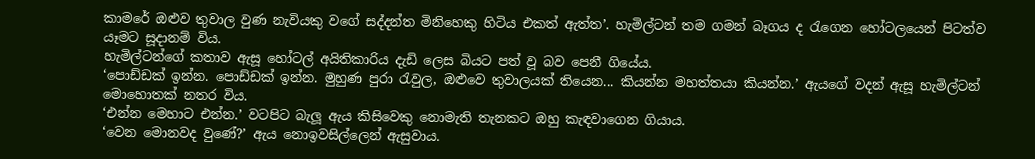කාමරේ ඔළුව තුවාල වුණ නැවියකු වගේ සද්දන්ත මිනිහෙකු හිටිය එකත් ඇත්ත’. හැමිල්ටන් තම ගමන් බෑගය ද රැගෙන හෝටලයෙන් පිටත්ව යෑමට සූද‌ානම් විය.
හැමිල්ටන්ගේ කතාව ඇසූ හෝටල් අයිතිකාරිය දැඩි ලෙස බියට පත් වූ බව පෙනී ගියේය.
‘පොඩ්ඩක් ඉන්න. පොඩ්ඩක් ඉන්න. මුහුණ පුරා රැවුල, ඔළුවෙ තුවාලයක් තියෙන... කියන්න මහත්තයා කියන්න.’ ඇයගේ වදන් ඇසූ හැමිල්ටන් මොහොතක් නතර විය.
‘එන්න මෙහාට එන්න.’ වටපිට බැලූ ඇය කිසිවෙකු නොමැති තැනකට ඔහු කැඳවාගෙන ගියාය.
‘වෙන මොනවද වුණේ?’ ඇය නොඉවසිල්ලෙන් ඇසුවාය.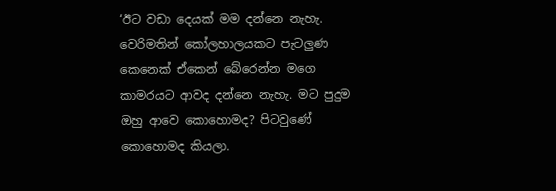‘ඊට වඩා දෙයක් මම දන්නෙ නැහැ. වෙරිමතින් කෝලහාලයකට පැටලුණ කෙනෙක් ඒකෙන් බේරෙන්න මගෙ කාමරයට ආවද දන්නෙ නැහැ. මට පුදුම ඔහු ආවෙ කොහොමද? පිටවුණේ කොහොමද කියලා.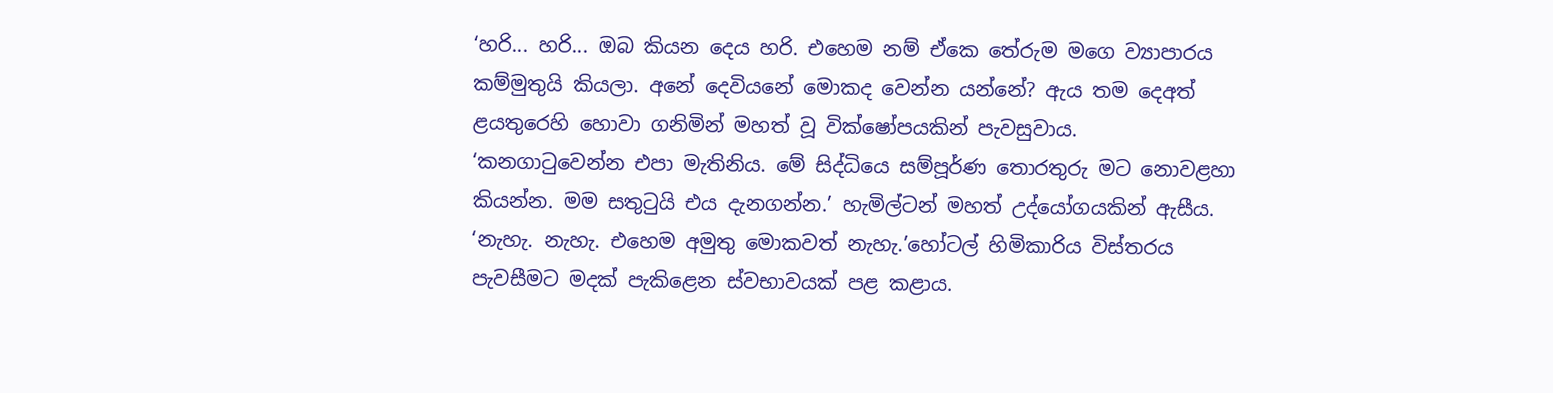‘හරි... හරි... ඔබ කියන දෙය හරි. එහෙම නම් ඒකෙ තේරුම මගෙ ව්‍යාපාරය කම්මුතුයි කියලා. අනේ දෙවියනේ මොකද වෙන්න යන්නේ? ඇය තම දෙඅත් ළයතුරෙහි හොවා ගනිමින් මහත් වූ වික්ෂෝපයකින් පැවසුවාය.
‘කනගාටුවෙන්න එපා මැතිනිය. මේ සිද්ධියෙ සම්පූර්ණ තොරතුරු මට නොවළහා කියන්න. මම සතුටුයි එය දැනගන්න.’ හැමිල්ටන් මහත් උද්යෝගයකින් ඇසීය.
‘නැහැ. නැහැ. එහෙම අමුතු මොකවත් නැහැ.’හෝටල් හිමිකාරිය විස්තරය පැවසීමට මදක් පැකිළෙන ස්වභාවයක් පළ කළාය.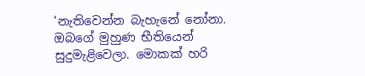‘නැතිවෙන්න බැහැනේ නෝනා. ඔබගේ මුහුණ භීතියෙන් සුදුමැළිවෙලා. මොකක් හරි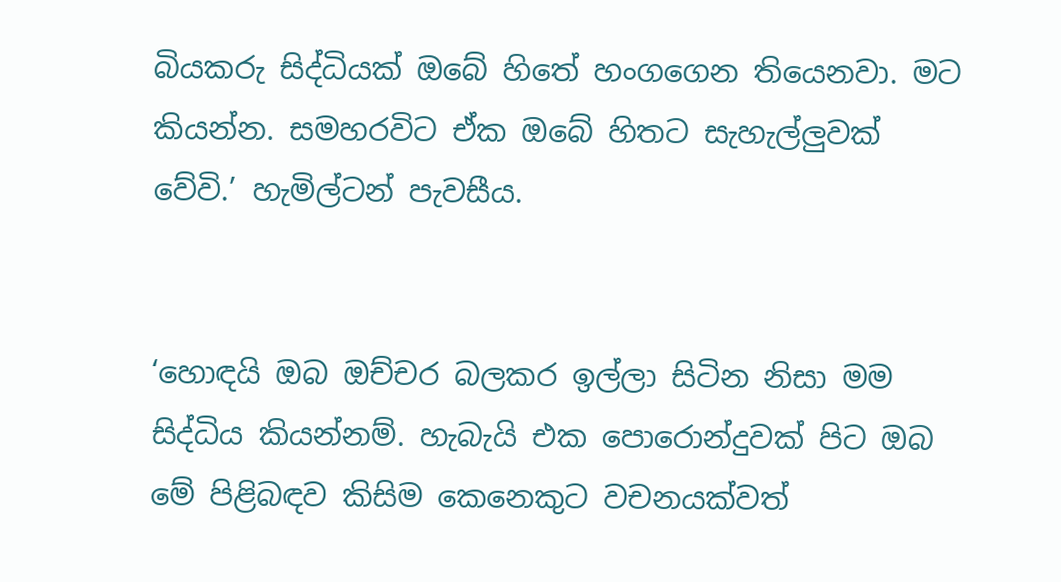බියකරු සිද්ධියක් ඔබේ හිතේ හංගගෙන තියෙනවා. මට කියන්න. සමහරවිට ඒක ඔබේ හිතට සැහැල්ලුවක් වේවි.’ හැමිල්ටන් පැවසීය.


‘හොඳයි ඔබ ඔච්චර බලකර ඉල්ලා සිටින නිසා මම සිද්ධිය කියන්නම්. හැබැයි එක පොරොන්දුවක් පිට ඔබ මේ පිළිබඳව කිසිම කෙනෙකුට වචනයක්වත්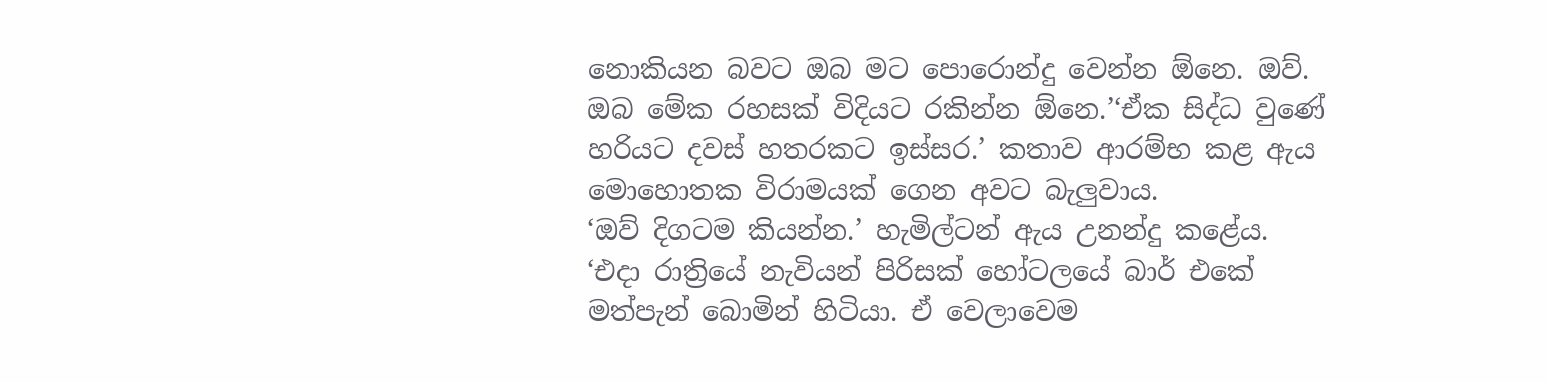නොකියන බවට ඔබ මට පොරොන්දු වෙන්න ඕනෙ. ඔව්. ඔබ මේක රහසක් විදියට රකින්න ඕනෙ.’‘ඒක සිද්ධ වුණේ හරියට දවස් හතරකට ඉස්සර.’ කතාව ආරම්භ කළ ඇය මොහොතක විරාමයක් ගෙන අවට බැලුවාය.
‘ඔව් දිගටම කියන්න.’ හැමිල්ටන් ඇය උනන්දු කළේය.
‘එද‌ා රාත්‍රියේ නැවියන් පිරිසක් හෝටලයේ බාර් එකේ මත්පැන් බොමින් හිටියා. ඒ වෙලාවෙම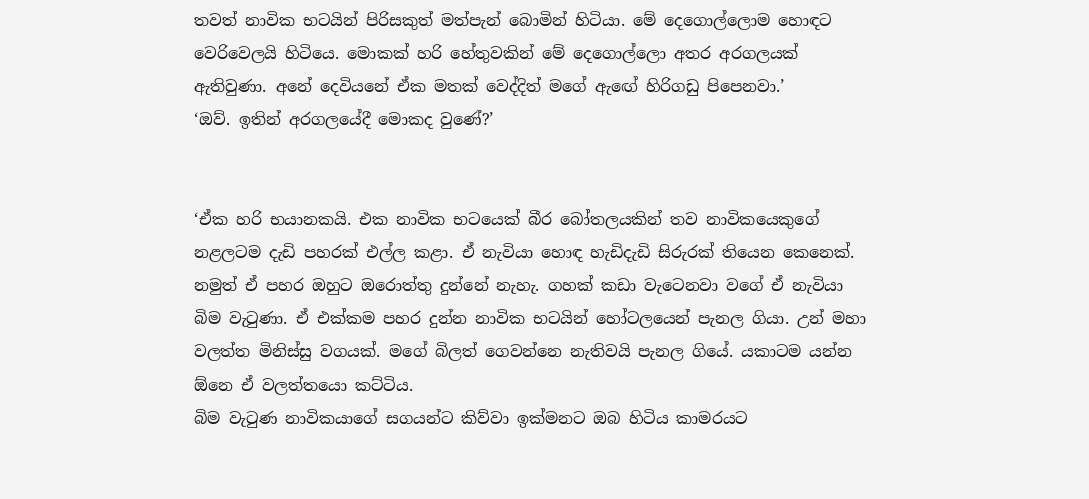තවත් නාවික භටයින් පිරිසකුත් මත්පැන් බොමින් හිටියා. මේ දෙගොල්ලොම හොඳට වෙරිවෙලයි හිටියෙ. මොකක් හරි හේතුවකින් මේ දෙගොල්ලො අතර අරගලයක් ඇතිවුණා. අනේ දෙවියනේ ඒක මතක් වෙද්දිත් මගේ ඇඟේ හිරිගඩු පිපෙනවා.’
‘ඔව්. ඉතින් අරගලයේදී මොකද වුණේ?’


‘ඒක හරි භයානකයි. එක නාවික භටයෙක් බීර බෝතලයකින් තව නාවිකයෙකුගේ නළලටම දැඩි පහරක් එල්ල කළා. ඒ නැවියා හොඳ හැඩිදැඩි සිරුරක් තියෙන කෙනෙක්. නමුත් ඒ පහර ඔහුට ඔරොත්තු දුන්නේ නැහැ. ගහක් කඩා වැටෙනවා වගේ ඒ නැවියා බිම වැටුණා. ඒ එක්කම පහර දුන්න නාවික භටයින් හෝටලයෙන් පැනල ගියා. උන් මහා වලත්ත මිනිස්සු වගයක්. මගේ බිලත් ගෙවන්නෙ නැතිවයි පැනල ගියේ. යකාටම යන්න ඕනෙ ඒ වලත්තයො කට්ටිය.
බිම වැටුණ නාවිකයාගේ සගයන්ට කිව්වා ඉක්මනට ඔබ හිටිය කාමරයට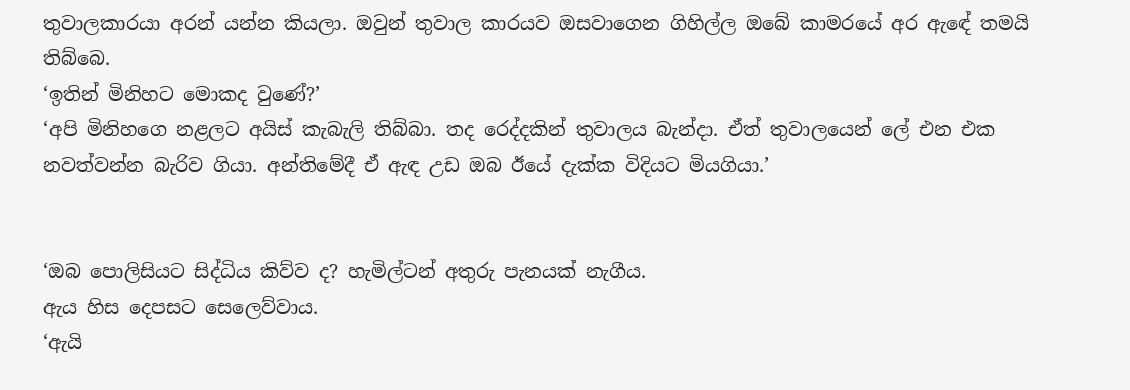තුවාලකාරයා අරන් යන්න කියලා. ඔවුන් තුවාල කාරයව ඔසවාගෙන ගිහිල්ල ඔබේ කාමරයේ අර ඇඳේ තමයි තිබ්බෙ.
‘ඉතින් මිනිහට මොකද වුණේ?’
‘අපි මිනිහගෙ නළලට අයිස් කැබැලි තිබ්බා. තද රෙද්දකින් තුවාලය බැන්ද‌ා. ඒත් තුවාලයෙන් ලේ එන එක නවත්වන්න බැරිව ගියා. අන්තිමේදී ඒ ඇඳ උඩ ඔබ ඊයේ දැක්ක විදියට මියගියා.’


‘ඔබ පොලිසියට සිද්ධිය කිව්ව ද? හැමිල්ටන් අතුරු පැනයක් නැගීය.
ඇය හිස දෙපසට සෙලෙව්වාය.
‘ඇයි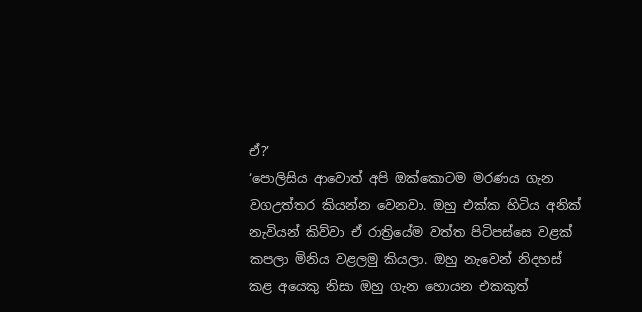ඒ?’
‘පොලිසිය ආවොත් අපි ඔක්කොටම මරණය ගැන වගඋත්තර කියන්න වෙනවා. ඔහු එක්ක හිටිය අනික් නැවියන් කිව්වා ඒ රාත්‍රියේම වත්ත පිටිපස්සෙ වළක් කපලා මිනිය වළලමු කියලා. ඔහු නැවෙන් නිදහස් කළ අයෙකු නිසා ඔහු ගැන හොයන එකකුත්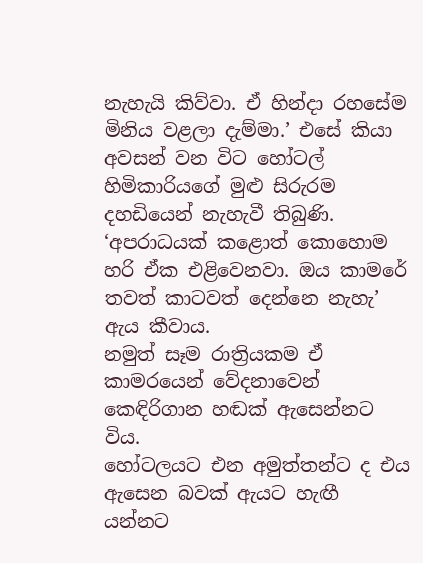නැහැයි කිව්වා. ඒ හින්ද‌ා රහසේම මිනිය වළලා දැම්මා.’ එසේ කියා අවසන් වන විට හෝටල් හිමිකාරියගේ මුළු සිරුරම දහඩියෙන් නැහැවී තිබුණි.
‘අපරාධයක් කළොත් කොහොම හරි ඒක එළිවෙනවා. ඔය කාමරේ තවත් කාටවත් දෙන්නෙ නැහැ’ ඇය කීවාය.
නමුත් සෑම රාත්‍රියකම ඒ කාමරයෙන් වේදනාවෙන් කෙඳිරිගාන හඬක් ඇසෙන්නට විය.
හෝටලයට එන අමුත්තන්ට ද එය ඇසෙන බවක් ඇයට හැඟී යන්නට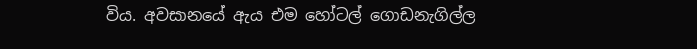විය. අවසානයේ ඇය එම හෝටල් ගොඩනැගිල්ල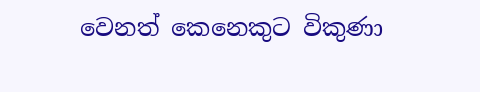වෙනත් කෙනෙකුට විකුණා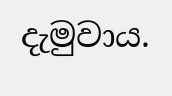දැමුවාය.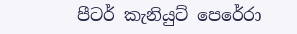පීටර් කැනියුට් පෙරේරා